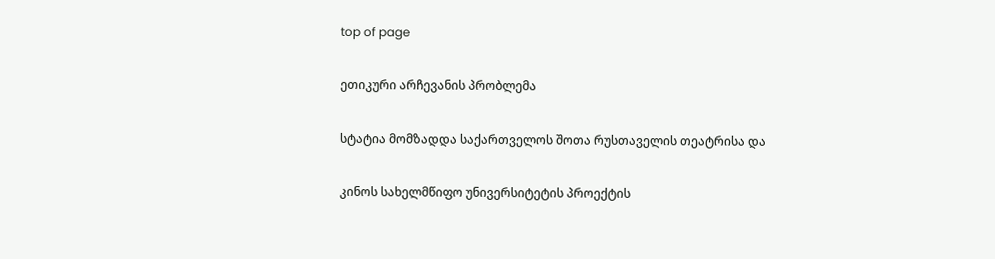top of page

ეთიკური არჩევანის პრობლემა

სტატია მომზადდა საქართველოს შოთა რუსთაველის თეატრისა და

კინოს სახელმწიფო უნივერსიტეტის პროექტის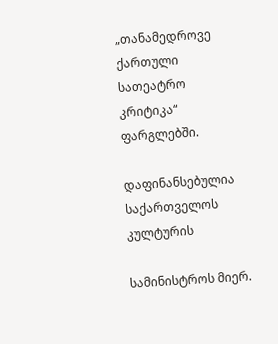„თანამედროვე ქართული სათეატრო კრიტიკა“ ფარგლებში.

დაფინანსებულია საქართველოს კულტურის

სამინისტროს მიერ.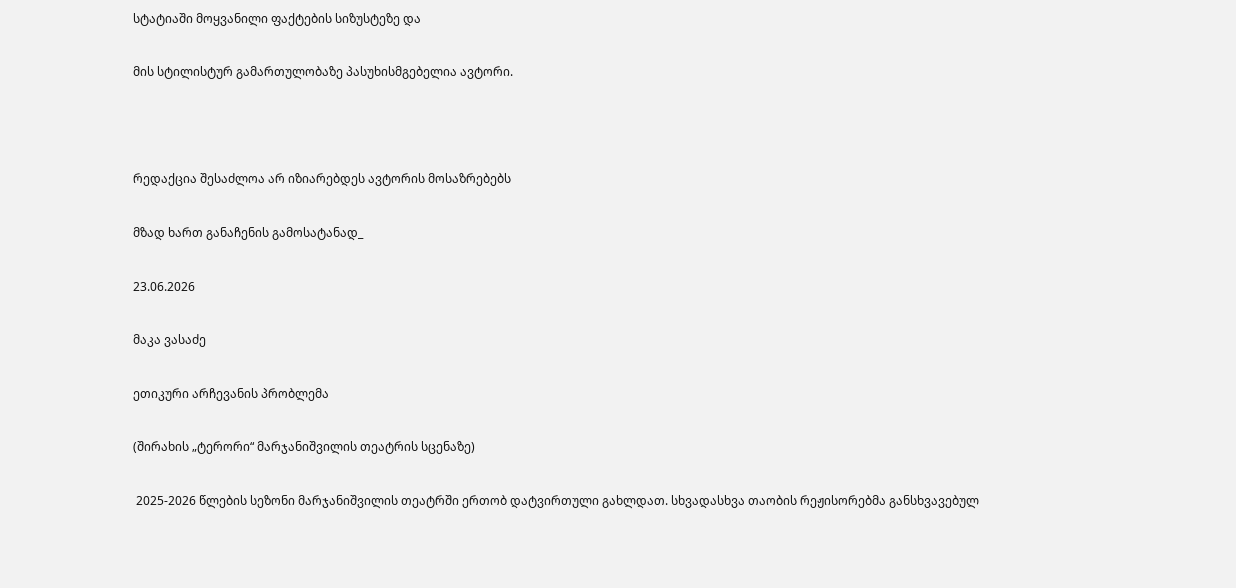სტატიაში მოყვანილი ფაქტების სიზუსტეზე და

მის სტილისტურ გამართულობაზე პასუხისმგებელია ავტორი.



რედაქცია შესაძლოა არ იზიარებდეს ავტორის მოსაზრებებს

მზად ხართ განაჩენის გამოსატანად_

23.06.2026

მაკა ვასაძე

ეთიკური არჩევანის პრობლემა

(შირახის „ტერორი“ მარჯანიშვილის თეატრის სცენაზე)

 2025-2026 წლების სეზონი მარჯანიშვილის თეატრში ერთობ დატვირთული გახლდათ. სხვადასხვა თაობის რეჟისორებმა განსხვავებულ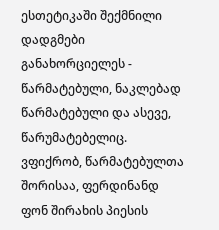ესთეტიკაში შექმნილი დადგმები განახორციელეს - წარმატებული, ნაკლებად წარმატებული და ასევე, წარუმატებელიც.    ვფიქრობ, წარმატებულთა შორისაა, ფერდინანდ ფონ შირახის პიესის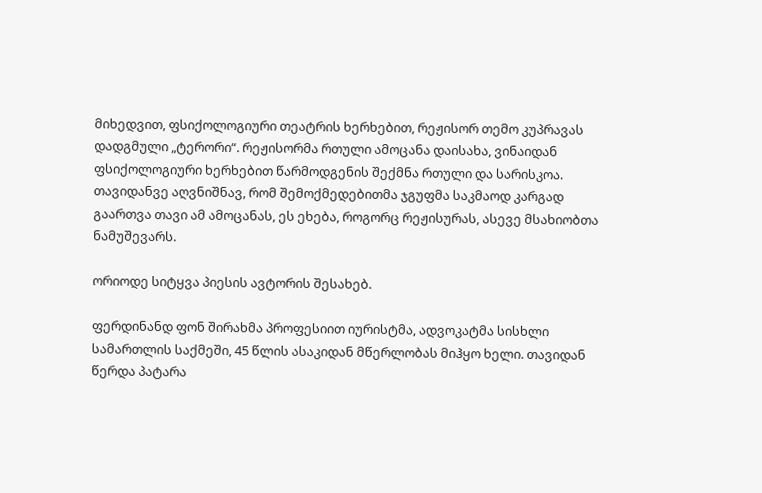მიხედვით, ფსიქოლოგიური თეატრის ხერხებით, რეჟისორ თემო კუპრავას  დადგმული „ტერორი“. რეჟისორმა რთული ამოცანა დაისახა, ვინაიდან ფსიქოლოგიური ხერხებით წარმოდგენის შექმნა რთული და სარისკოა. თავიდანვე აღვნიშნავ, რომ შემოქმედებითმა ჯგუფმა საკმაოდ კარგად გაართვა თავი ამ ამოცანას, ეს ეხება, როგორც რეჟისურას, ასევე მსახიობთა ნამუშევარს.

ორიოდე სიტყვა პიესის ავტორის შესახებ.

ფერდინანდ ფონ შირახმა პროფესიით იურისტმა, ადვოკატმა სისხლი სამართლის საქმეში, 45 წლის ასაკიდან მწერლობას მიჰყო ხელი. თავიდან წერდა პატარა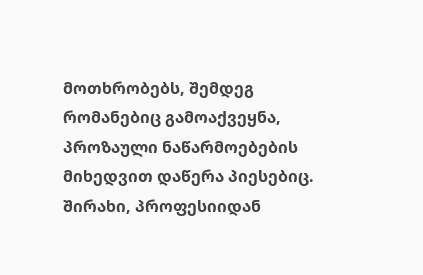მოთხრობებს, შემდეგ რომანებიც გამოაქვეყნა, პროზაული ნაწარმოებების მიხედვით დაწერა პიესებიც. შირახი, პროფესიიდან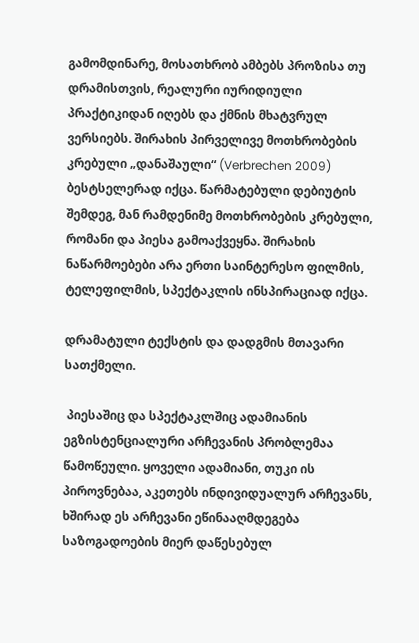გამომდინარე, მოსათხრობ ამბებს პროზისა თუ დრამისთვის, რეალური იურიდიული პრაქტიკიდან იღებს და ქმნის მხატვრულ ვერსიებს. შირახის პირველივე მოთხრობების კრებული „დანაშაული“ (Verbrechen 2009) ბესტსელერად იქცა. წარმატებული დებიუტის შემდეგ, მან რამდენიმე მოთხრობების კრებული, რომანი და პიესა გამოაქვეყნა. შირახის ნაწარმოებები არა ერთი საინტერესო ფილმის, ტელეფილმის, სპექტაკლის ინსპირაციად იქცა.

დრამატული ტექსტის და დადგმის მთავარი სათქმელი.

 პიესაშიც და სპექტაკლშიც ადამიანის ეგზისტენციალური არჩევანის პრობლემაა წამოწეული. ყოველი ადამიანი, თუკი ის პიროვნებაა, აკეთებს ინდივიდუალურ არჩევანს, ხშირად ეს არჩევანი ეწინააღმდეგება საზოგადოების მიერ დაწესებულ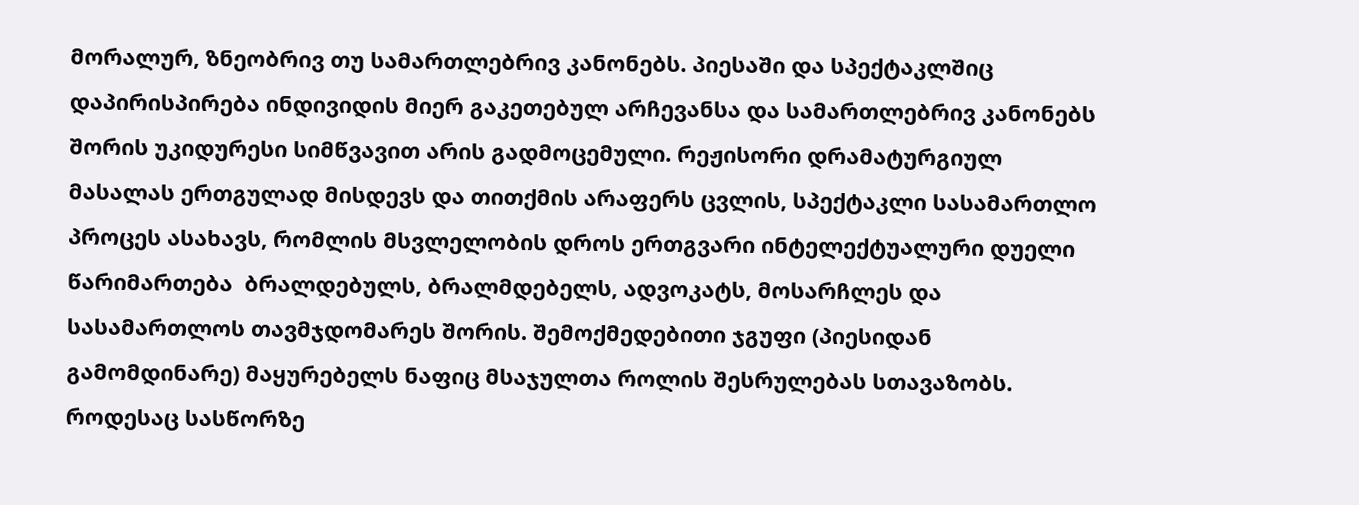მორალურ, ზნეობრივ თუ სამართლებრივ კანონებს. პიესაში და სპექტაკლშიც დაპირისპირება ინდივიდის მიერ გაკეთებულ არჩევანსა და სამართლებრივ კანონებს შორის უკიდურესი სიმწვავით არის გადმოცემული. რეჟისორი დრამატურგიულ მასალას ერთგულად მისდევს და თითქმის არაფერს ცვლის, სპექტაკლი სასამართლო პროცეს ასახავს, რომლის მსვლელობის დროს ერთგვარი ინტელექტუალური დუელი წარიმართება  ბრალდებულს, ბრალმდებელს, ადვოკატს, მოსარჩლეს და სასამართლოს თავმჯდომარეს შორის. შემოქმედებითი ჯგუფი (პიესიდან გამომდინარე) მაყურებელს ნაფიც მსაჯულთა როლის შესრულებას სთავაზობს. როდესაც სასწორზე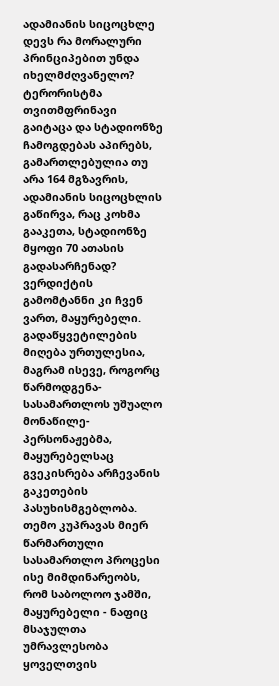ადამიანის სიცოცხლე დევს რა მორალური პრინციპებით უნდა იხელმძღვანელო? ტერორისტმა თვითმფრინავი გაიტაცა და სტადიონზე ჩამოგდებას აპირებს, გამართლებულია თუ არა 164 მგზავრის, ადამიანის სიცოცხლის გაწირვა, რაც კოხმა გააკეთა, სტადიონზე მყოფი 70 ათასის გადასარჩენად? ვერდიქტის გამომტანნი კი ჩვენ ვართ, მაყურებელი. გადაწყვეტილების მიღება ურთულესია, მაგრამ ისევე, როგორც წარმოდგენა-სასამართლოს უშუალო მონაწილე-პერსონაჟებმა, მაყურებელსაც გვეკისრება არჩევანის გაკეთების პასუხისმგებლობა. თემო კუპრავას მიერ წარმართული სასამართლო პროცესი ისე მიმდინარეობს, რომ საბოლოო ჯამში, მაყურებელი - ნაფიც მსაჯულთა უმრავლესობა ყოველთვის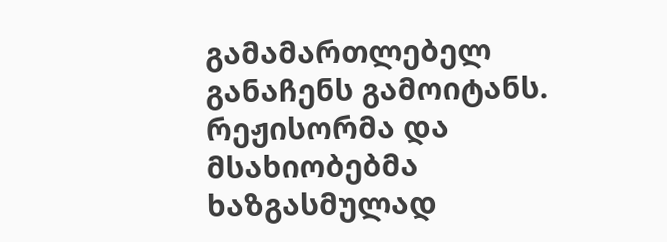გამამართლებელ განაჩენს გამოიტანს. რეჟისორმა და მსახიობებმა ხაზგასმულად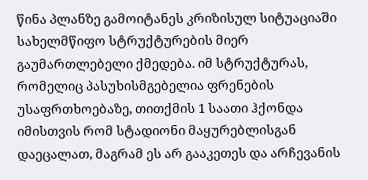წინა პლანზე გამოიტანეს კრიზისულ სიტუაციაში სახელმწიფო სტრუქტურების მიერ გაუმართლებელი ქმედება. იმ სტრუქტურას, რომელიც პასუხისმგებელია ფრენების უსაფრთხოებაზე, თითქმის 1 საათი ჰქონდა იმისთვის რომ სტადიონი მაყურებლისგან დაეცალათ, მაგრამ ეს არ გააკეთეს და არჩევანის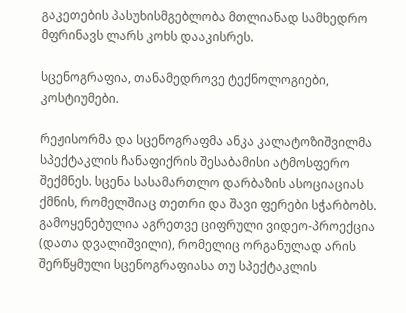გაკეთების პასუხისმგებლობა მთლიანად სამხედრო მფრინავს ლარს კოხს დააკისრეს.

სცენოგრაფია, თანამედროვე ტექნოლოგიები, კოსტიუმები.

რეჟისორმა და სცენოგრაფმა ანკა კალატოზიშვილმა სპექტაკლის ჩანაფიქრის შესაბამისი ატმოსფერო შექმნეს. სცენა სასამართლო დარბაზის ასოციაციას ქმნის, რომელშიაც თეთრი და შავი ფერები სჭარბობს. გამოყენებულია აგრეთვე ციფრული ვიდეო-პროექცია (დათა დვალიშვილი), რომელიც ორგანულად არის შერწყმული სცენოგრაფიასა თუ სპექტაკლის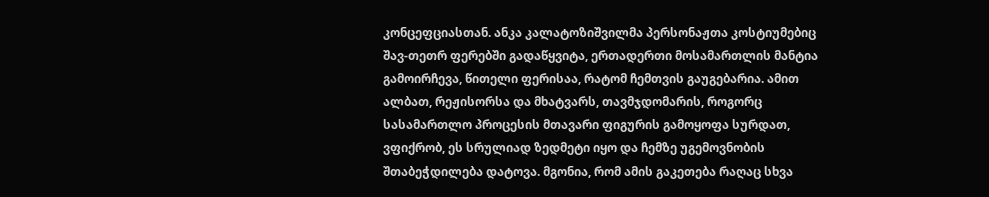კონცეფციასთან. ანკა კალატოზიშვილმა პერსონაჟთა კოსტიუმებიც შავ-თეთრ ფერებში გადაწყვიტა, ერთადერთი მოსამართლის მანტია გამოირჩევა, წითელი ფერისაა, რატომ ჩემთვის გაუგებარია. ამით ალბათ, რეჟისორსა და მხატვარს, თავმჯდომარის, როგორც სასამართლო პროცესის მთავარი ფიგურის გამოყოფა სურდათ, ვფიქრობ, ეს სრულიად ზედმეტი იყო და ჩემზე უგემოვნობის შთაბეჭდილება დატოვა. მგონია, რომ ამის გაკეთება რაღაც სხვა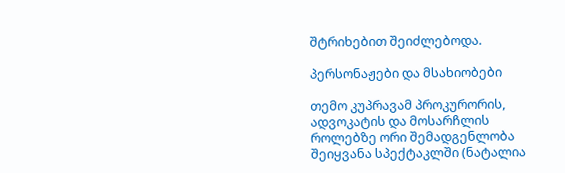შტრიხებით შეიძლებოდა.

პერსონაჟები და მსახიობები

თემო კუპრავამ პროკურორის, ადვოკატის და მოსარჩლის როლებზე ორი შემადგენლობა შეიყვანა სპექტაკლში (ნატალია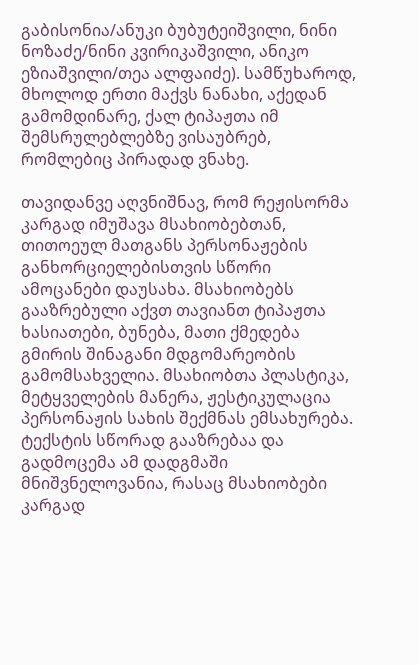გაბისონია/ანუკი ბუბუტეიშვილი, ნინი ნოზაძე/ნინი კვირიკაშვილი, ანიკო ეზიაშვილი/თეა ალფაიძე). სამწუხაროდ, მხოლოდ ერთი მაქვს ნანახი, აქედან გამომდინარე, ქალ ტიპაჟთა იმ შემსრულებლებზე ვისაუბრებ, რომლებიც პირადად ვნახე.

თავიდანვე აღვნიშნავ, რომ რეჟისორმა კარგად იმუშავა მსახიობებთან, თითოეულ მათგანს პერსონაჟების განხორციელებისთვის სწორი ამოცანები დაუსახა. მსახიობებს გააზრებული აქვთ თავიანთ ტიპაჟთა ხასიათები, ბუნება, მათი ქმედება გმირის შინაგანი მდგომარეობის გამომსახველია. მსახიობთა პლასტიკა, მეტყველების მანერა, ჟესტიკულაცია პერსონაჟის სახის შექმნას ემსახურება. ტექსტის სწორად გააზრებაა და გადმოცემა ამ დადგმაში მნიშვნელოვანია, რასაც მსახიობები კარგად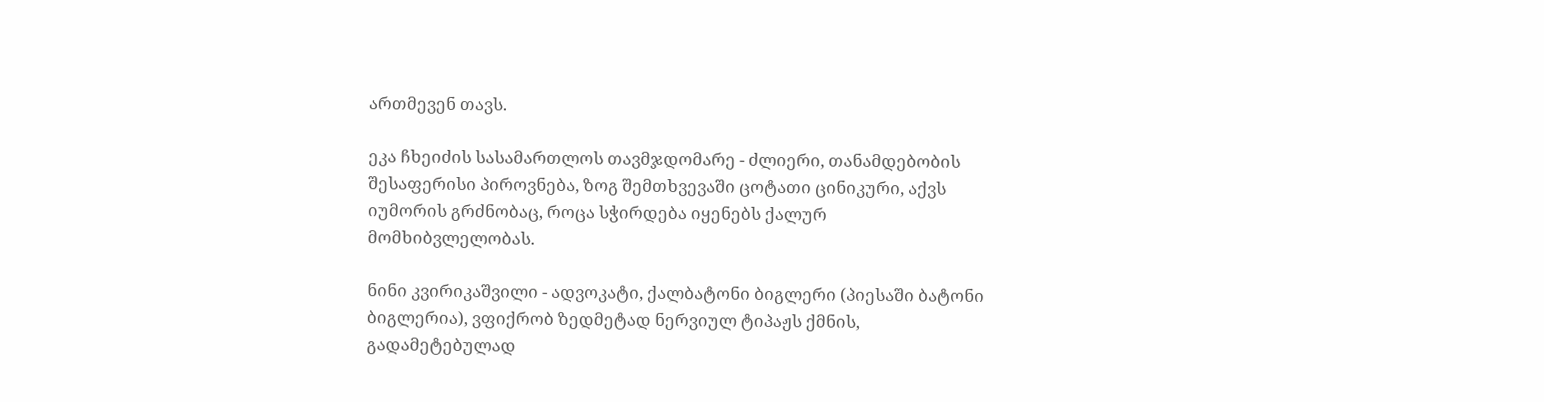ართმევენ თავს.

ეკა ჩხეიძის სასამართლოს თავმჯდომარე - ძლიერი, თანამდებობის შესაფერისი პიროვნება, ზოგ შემთხვევაში ცოტათი ცინიკური, აქვს იუმორის გრძნობაც, როცა სჭირდება იყენებს ქალურ მომხიბვლელობას.

ნინი კვირიკაშვილი - ადვოკატი, ქალბატონი ბიგლერი (პიესაში ბატონი ბიგლერია), ვფიქრობ ზედმეტად ნერვიულ ტიპაჟს ქმნის, გადამეტებულად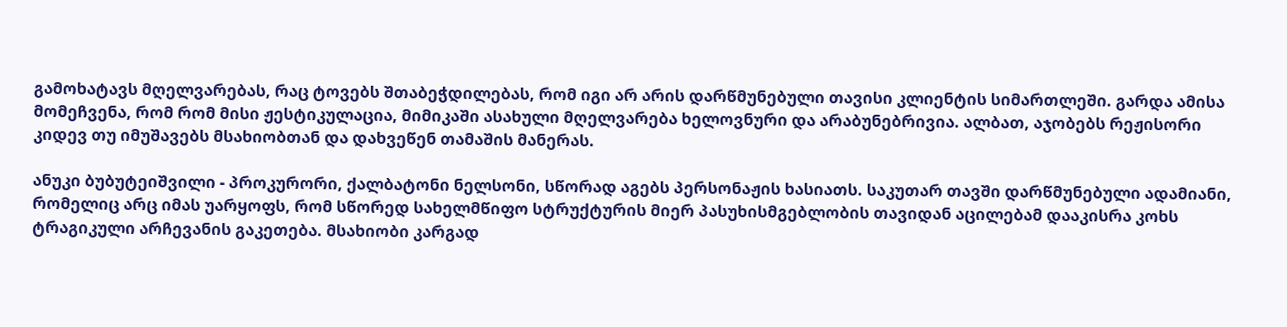გამოხატავს მღელვარებას, რაც ტოვებს შთაბეჭდილებას, რომ იგი არ არის დარწმუნებული თავისი კლიენტის სიმართლეში. გარდა ამისა მომეჩვენა, რომ რომ მისი ჟესტიკულაცია, მიმიკაში ასახული მღელვარება ხელოვნური და არაბუნებრივია. ალბათ, აჯობებს რეჟისორი კიდევ თუ იმუშავებს მსახიობთან და დახვეწენ თამაშის მანერას.

ანუკი ბუბუტეიშვილი - პროკურორი, ქალბატონი ნელსონი, სწორად აგებს პერსონაჟის ხასიათს. საკუთარ თავში დარწმუნებული ადამიანი, რომელიც არც იმას უარყოფს, რომ სწორედ სახელმწიფო სტრუქტურის მიერ პასუხისმგებლობის თავიდან აცილებამ დააკისრა კოხს ტრაგიკული არჩევანის გაკეთება. მსახიობი კარგად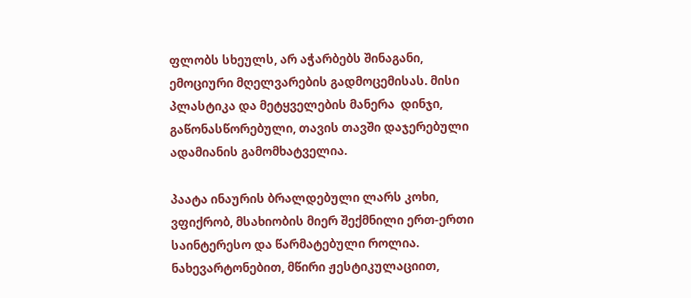ფლობს სხეულს, არ აჭარბებს შინაგანი, ემოციური მღელვარების გადმოცემისას. მისი პლასტიკა და მეტყველების მანერა  დინჯი, გაწონასწორებული, თავის თავში დაჯერებული ადამიანის გამომხატველია.

პაატა ინაურის ბრალდებული ლარს კოხი, ვფიქრობ, მსახიობის მიერ შექმნილი ერთ-ერთი საინტერესო და წარმატებული როლია. ნახევარტონებით, მწირი ჟესტიკულაციით,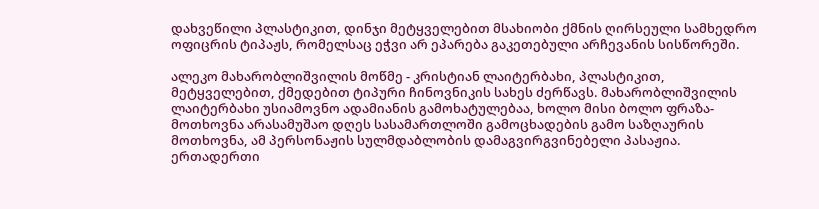დახვეწილი პლასტიკით, დინჯი მეტყველებით მსახიობი ქმნის ღირსეული სამხედრო ოფიცრის ტიპაჟს, რომელსაც ეჭვი არ ეპარება გაკეთებული არჩევანის სისწორეში.

ალეკო მახარობლიშვილის მოწმე - კრისტიან ლაიტერბახი, პლასტიკით, მეტყველებით, ქმედებით ტიპური ჩინოვნიკის სახეს ძერწავს. მახარობლიშვილის ლაიტერბახი უსიამოვნო ადამიანის გამოხატულებაა, ხოლო მისი ბოლო ფრაზა-მოთხოვნა არასამუშაო დღეს სასამართლოში გამოცხადების გამო საზღაურის მოთხოვნა, ამ პერსონაჟის სულმდაბლობის დამაგვირგვინებელი პასაჟია. ერთადერთი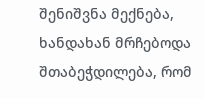შენიშვნა მექნება, ხანდახან მრჩებოდა შთაბეჭდილება, რომ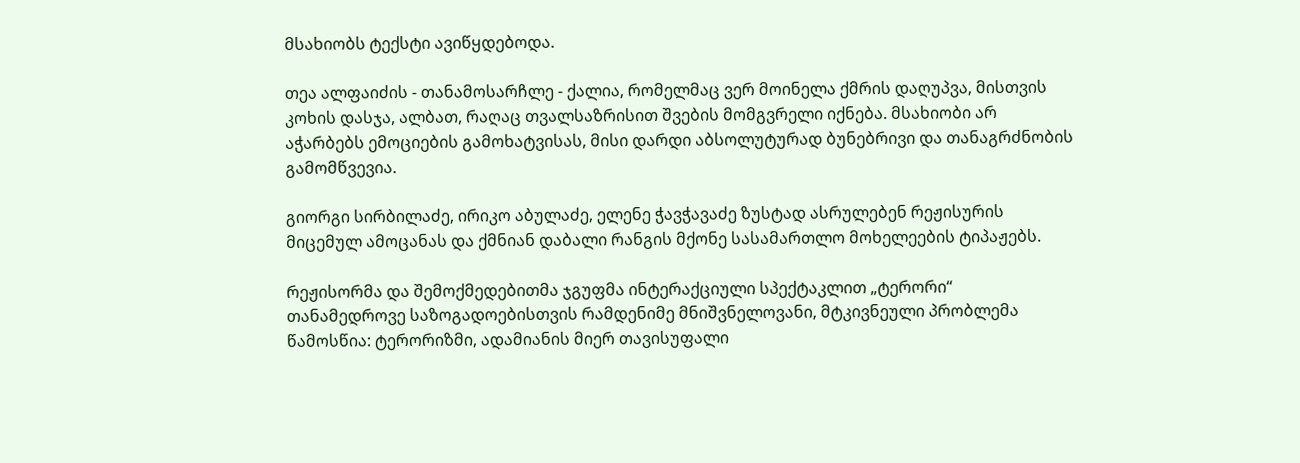მსახიობს ტექსტი ავიწყდებოდა.

თეა ალფაიძის - თანამოსარჩლე - ქალია, რომელმაც ვერ მოინელა ქმრის დაღუპვა, მისთვის კოხის დასჯა, ალბათ, რაღაც თვალსაზრისით შვების მომგვრელი იქნება. მსახიობი არ აჭარბებს ემოციების გამოხატვისას, მისი დარდი აბსოლუტურად ბუნებრივი და თანაგრძნობის გამომწვევია.

გიორგი სირბილაძე, ირიკო აბულაძე, ელენე ჭავჭავაძე ზუსტად ასრულებენ რეჟისურის მიცემულ ამოცანას და ქმნიან დაბალი რანგის მქონე სასამართლო მოხელეების ტიპაჟებს.

რეჟისორმა და შემოქმედებითმა ჯგუფმა ინტერაქციული სპექტაკლით „ტერორი“ თანამედროვე საზოგადოებისთვის რამდენიმე მნიშვნელოვანი, მტკივნეული პრობლემა წამოსწია: ტერორიზმი, ადამიანის მიერ თავისუფალი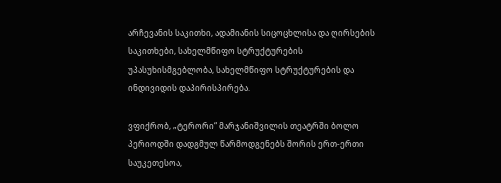არჩევანის საკითხი, ადამიანის სიცოცხლისა და ღირსების საკითხები, სახელმწიფო სტრუქტურების უპასუხისმგებლობა, სახელმწიფო სტრუქტურების და ინდივიდის დაპირისპირება.

ვფიქრობ, „ტერორი“ მარჯანიშვილის თეატრში ბოლო პერიოდში დადგმულ წარმოდგენებს შორის ერთ-ერთი საუკეთესოა,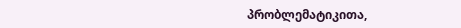პრობლემატიკითა,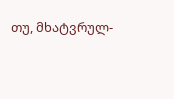თუ, მხატვრულ-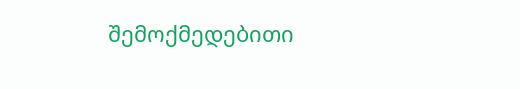შემოქმედებითი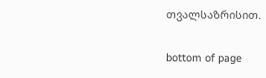თვალსაზრისით.

bottom of page